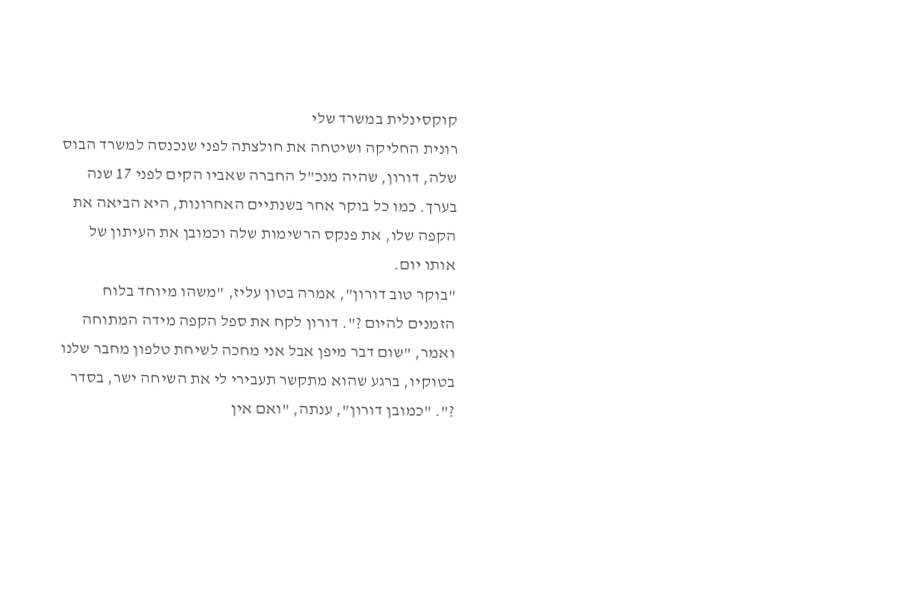קוקסינלית במשרד שלי
רונית החליקה ושיטחה את חולצתה לפני שנכנסה למשרד הבוס שלה, דורון, שהיה מנכ"ל החברה שאביו הקים לפני 17 שנה בערך. כמו כל בוקר אחר בשנתיים האחרונות, היא הביאה את הקפה שלו, את פנקס הרשימות שלה וכמובן את העיתון של אותו יום.
"בוקר טוב דורון", אמרה בטון עליז, "משהו מיוחד בלוח הזמנים להיום ?". דורון לקח את ספל הקפה מידה המתוחה ואמר, "שום דבר מיפן אבל אני מחכה לשיחת טלפון מחבר שלנו בטוקיו, ברגע שהוא מתקשר תעבירי לי את השיחה ישר, בסדר ?". "כמובן דורון", ענתה, "ואם אין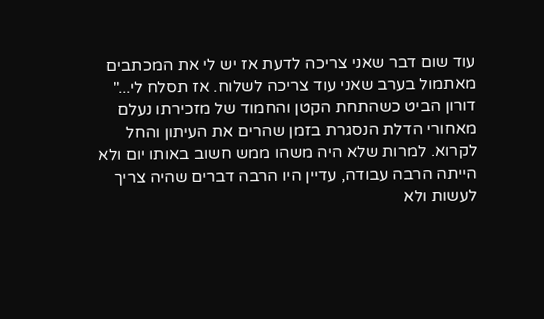עוד שום דבר שאני צריכה לדעת אז יש לי את המכתבים מאתמול בערב שאני עוד צריכה לשלוח. אז תסלח לי..."
דורון הביט כשהתחת הקטן והחמוד של מזכירתו נעלם מאחורי הדלת הנסגרת בזמן שהרים את העיתון והחל לקרוא. למרות שלא היה משהו ממש חשוב באותו יום ולא הייתה הרבה עבודה, עדיין היו הרבה דברים שהיה צריך לעשות ולא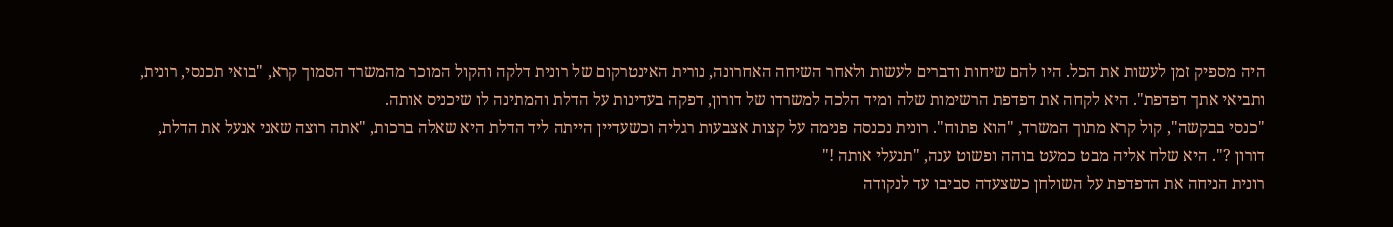היה מספיק זמן לעשות את הכל. היו להם שיחות ודברים לעשות ולאחר השיחה האחרונה, נורית האינטרקום של רונית דלקה והקול המוכר מהמשרד הסמוך קרא, "בואי תכנסי, רונית, ותביאי אתך דפדפת". היא לקחה את דפדפת הרשימות שלה ומיד הלכה למשרדו של דורון, דפקה בעדינות על הדלת והמתינה לו שיכניס אותה.
"כנסי בבקשה", קול קרא מתוך המשרד, "הוא פתוח". רונית נכנסה פנימה על קצות אצבעות רגליה וכשעדיין הייתה ליד הדלת היא שאלה ברכות, "אתה רוצה שאני אנעל את הדלת, דורון ?". היא שלח אליה מבט כמעט בוהה ופשוט ענה, "תנעלי אותה !"
רונית הניחה את הדפדפת על השולחן כשצעדה סביבו עד לנקודה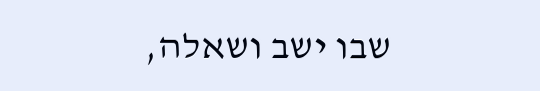שבו ישב ושאלה,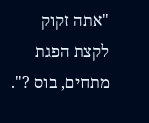"אתה זקוק לקצת הפגת מתחים, בוס ?".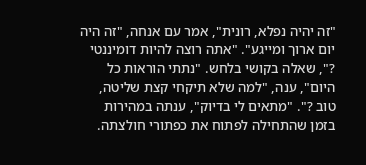"זה יהיה נפלא, רונית", אמר עם אנחה, "זה היה יום ארוך ומייגע". "אתה רוצה להיות דומיננטי ?", שאלה בקושי בלחש. "נתתי הוראות כל היום", ענה, "למה שלא תיקחי קצת שליטה, טוב ?". "מתאים לי בדיוק", ענתה במהירות בזמן שהתחילה לפתוח את כפתורי חולצתה.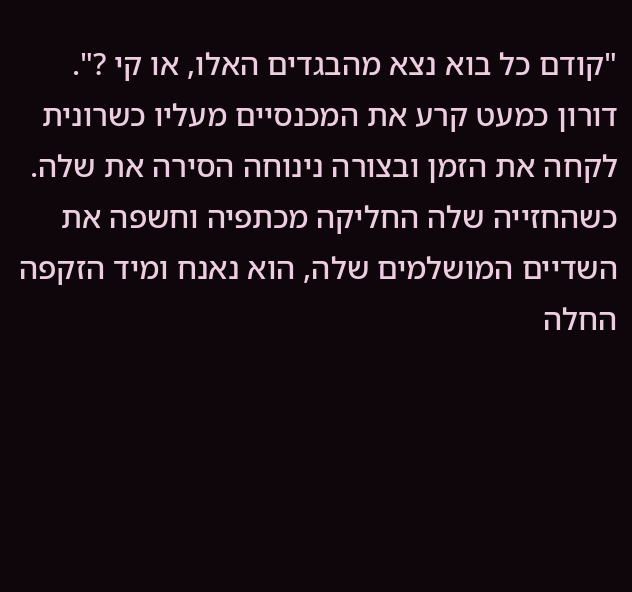"קודם כל בוא נצא מהבגדים האלו, או קי ?". דורון כמעט קרע את המכנסיים מעליו כשרונית לקחה את הזמן ובצורה נינוחה הסירה את שלה. כשהחזייה שלה החליקה מכתפיה וחשפה את השדיים המושלמים שלה, הוא נאנח ומיד הזקפה החלה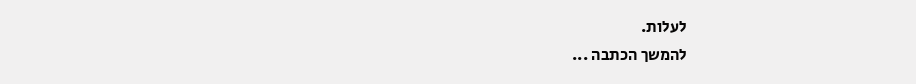לעלות.
להמשך הכתבה ...